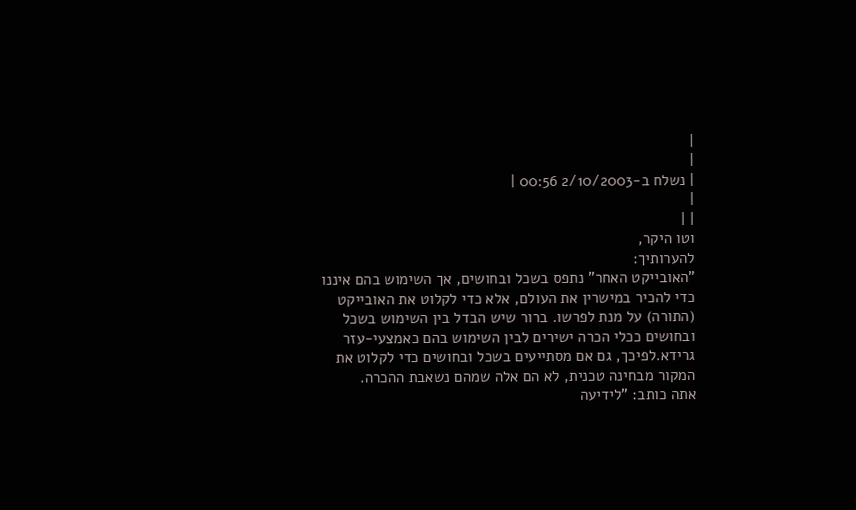|
|
| נשלח ב-2/10/2003 00:56 |
|
| |
וטו היקר,
להערותיך:
"האובייקט האחר" נתפס בשכל ובחושים, אך השימוש בהם איננו כדי להכיר במישרין את העולם, אלא כדי לקלוט את האובייקט (התורה) על מנת לפרשו. ברור שיש הבדל בין השימוש בשכל ובחושים ככלי הכרה ישירים לבין השימוש בהם כאמצעי-עזר גרידא.לפיכך, גם אם מסתייעים בשכל ובחושים כדי לקלוט את המקור מבחינה טכנית, לא הם אלה שמהם נשאבת ההכרה.
אתה כותב: "לידיעה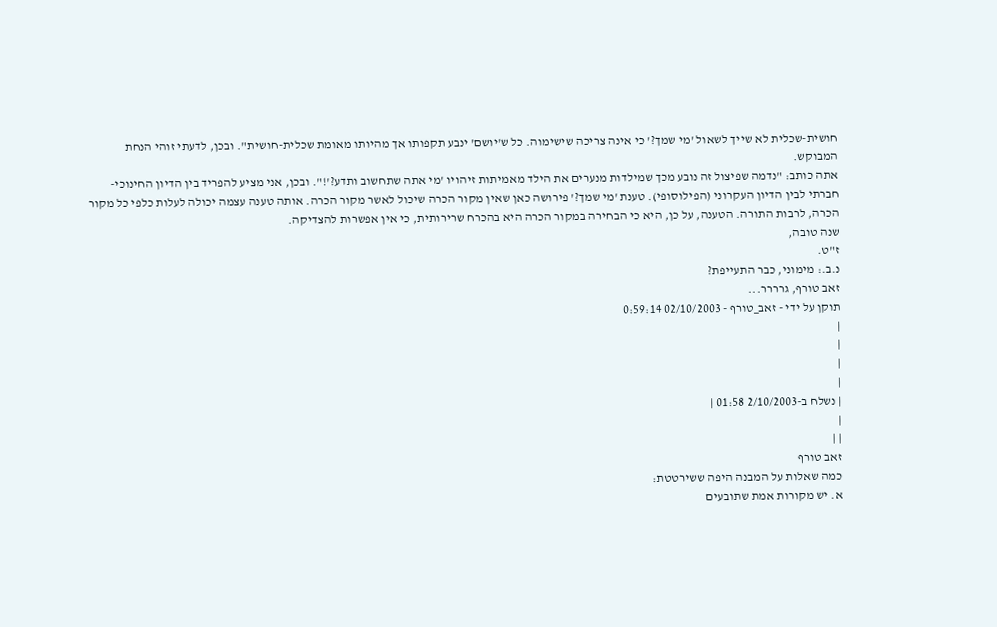חושית-שכלית לא שייך לשאול 'מי שמך?' כי אינה צריכה שישימוה. כל ש'יושם' ינבע תקפותו אך מהיותו מאומת שכלית-חושית". ובכן, לדעתי זוהי הנחת המבוקש.
אתה כותב: "נדמה שפיצול זה נובע מכך שמילדות מנערים את הילד מאמיתות זיהויו 'מי אתה שתחשוב ותדע?'!". ובכן, אני מציע להפריד בין הדיון החינוכי-חברתי לבין הדיון העקרוני (הפילוסופי). טענת 'מי שמך?' פירושה כאן שאין מקור הכרה שיכול לאשר מקור הכרה. אותה טענה עצמה יכולה לעלות כלפי כל מקור הכרה, לרבות התורה. הטענה, על כן, היא כי הבחירה במקור הכרה היא בהכרח שרירותית, כי אין אפשרות להצדיקה.
שנה טובה,
ז"ט.
נ.ב.: מימוני, כבר התעייפת?
זאב טורף, גרררר...
תוקן על ידי - זאב_טורף - 02/10/2003 0:59:14
|
|
|
|
| נשלח ב-2/10/2003 01:58 |
|
| |
זאב טורף
כמה שאלות על המבנה היפה ששירטטת:
א. יש מקורות אמת שתובעים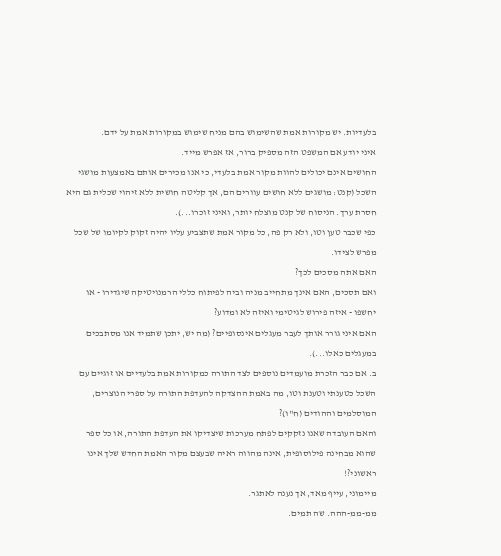בלעדיות. יש מקורות אמת שהשימוש בהם מניח שימוש במקורות אמת על ידם.
איני יודע אם המשפט הזה מספיק ברור, אז אפרש מייד.
החושים אינם יכולים להוות מקור אמת בלעדי, כי אנו מכירים אותם באמצעות מושגי השכל (קנט: מושגים ללא חושים עוורים הם, אך קליטה חושית ללא זיהוי שכלית גם היא חסרת ערך. הניסוח של קנט מוצלח יותר, ואיני זוכרו...).
כפי שכבר טען וטו, ולא רק פה, כל מקור אמת שתצביע עליו יהיה זקוק לקיומו של שכל מפרש לצידו.
האם אתה מסכים לכך?
ואם תסכים, האם אינך מתחייב מניה וביה לפיתוח כללי הרמנויטיקה שיגדירו - או יחשפו - איזה פירוש לגיטימי ואיזה לא ומדוע?
האם איני גורר אותך לעבר מעגלים אינסופיים? (מה יש, יתכן שתמיד אנו מסתבכים במעגלים כאלו...).
ב. אם כבר הזכרת מועמדים נוספים לצד התורה כמקורות אמת בלעדיים או זוגיים עם השכל כטענתי וטענת וטו, מה באמת ההצדקה להעדפת התורה על ספרי הנוצרים, המוסלמים וההודים (ח"ו)?
והאם העובדה שאנו נזקקים לפתח מערכות שיצדיקו את העדפת התורה, או כל ספר שהוא מבחינה פילוסופית, אינה מהווה ראיה שבעצם מקור האמת החדש שלך אינו ראשוני?!
מיימוני, עייף מאד, אך נענה לאתגר.
ממ-ממ-ההה. שה תמים.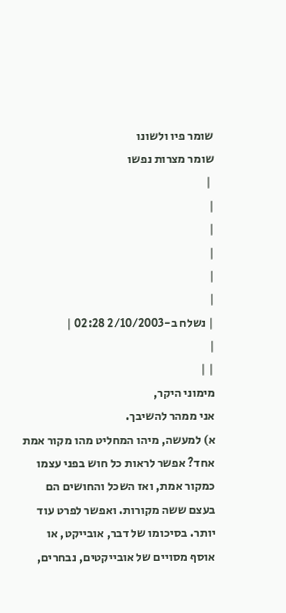שומר פיו ולשונו
שומר מצרות נפשו
 |
|
|
|
|
|
| נשלח ב-2/10/2003 02:28 |
|
| |
מימוני היקר,
אני ממהר להשיבך.
א) למעשה, מיהו המחליט מהו מקור אמת אחד? אפשר לראות כל חוש בפני עצמו כמקור אמת, ואז השכל והחושים הם בעצם ששה מקורות. ואפשר לפרט עוד יותר. בסיכומו של דבר, אובייקט, או אוסף מסויים של אובייקטים, נבחרים,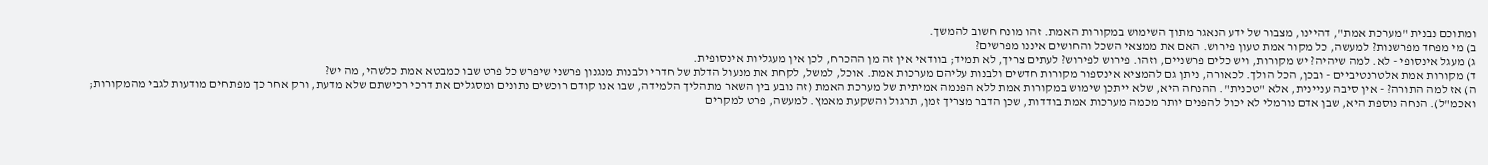ומתוכם נבנית "מערכת אמת", דהיינו, מצבור של ידע הנאגר מתוך השימוש במקורות האמת. זהו מונח חשוב להמשך.
ב) מי מפחד מפרשנות? למעשה, כל מקור אמת טעון פירוש. האם את ממצאי השכל והחושים איננו מפרשים?
ג) מעגל אינסופי - לא. למה שיהיה? יש מקורות, ויש כלים פרשניים, וזהו. פירוש לפירוש? לעתים צריך, לא תמיד; בוודאי אין זה מן ההכרח, לכן אין מעגליות אינסופית.
ד) מקורות אמת אלטרנטיביים - ובכן, הכל הולך. לכאורה, ניתן גם להמציא אינספור מקורות חדשים ולבנות עליהם מערכות אמת. אוכל, למשל, לקחת את מנעול הדלת של חדרי ולבנות מנגנון פרשני שיפרש כל פרט שבו כמבטא אמת כלשהי, מה יש?
ה) אז למה התורה? - אין סיבה עניינית, אלא "טכנית". ההנחה היא, שלא ייתכן שימוש במקורות אמת ללא הפנמה אמיתית של מערכת האמת (זה נובע בין השאר מתהליך הלמידה, שבו אנו קודם רוכשים נתונים ומסגלים את דרכי רכישתם שלא מדעת, ורק אחר כך מפתחים מודעות לגבי מהמקורות; ואכמ"ל). הנחה נוספת היא, שבן אדם נורמלי לא יכול להפנים יותר מכמה מערכות אמת בודדות, שכן הדבר מצריך זמן, תרגול והשקעת מאמץ. למעשה, פרט למקרים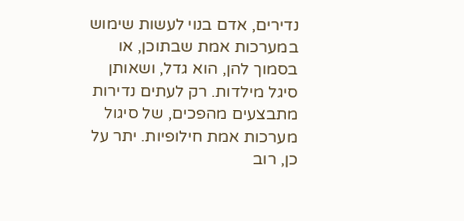נדירים, אדם בנוי לעשות שימוש במערכות אמת שבתוכן, או בסמוך להן, הוא גדל, ושאותן סיגל מילדות. רק לעתים נדירות מתבצעים מהפכים, של סיגול מערכות אמת חילופיות. יתר על כן, רוב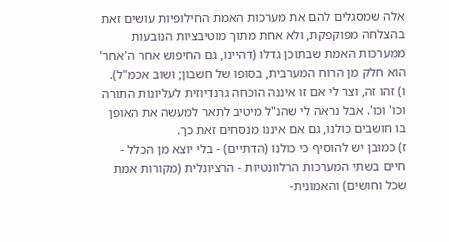אלה שמסגלים להם את מערכות האמת החילופיות עושים זאת בהצלחה מפוקפקת, ולא אחת מתוך מוטיבציות הנובעות ממערכות האמת שבתוכן גדלו (דהיינו, גם החיפוש אחר ה'אחר' הוא חלק מן הרוח המערבית, בסופו של חשבון; ושוב אכמ"ל).
ו) זהו זה, וצר לי אם זו איננה הוכחה גרנדיוזית לעליונות התורה וכו' וכו'. אבל נראה לי שהנ"ל מיטיב לתאר למעשה את האופן בו חושבים כולנו, גם אם איננו מנסחים זאת כך.
ז) כמובן יש להוסיף כי כולנו (הדתיים) - בלי יוצא מן הכלל - חיים בשתי המערכות הרלוונטיות - הרציונלית (מקורות אמת שכל וחושים) והאמונית-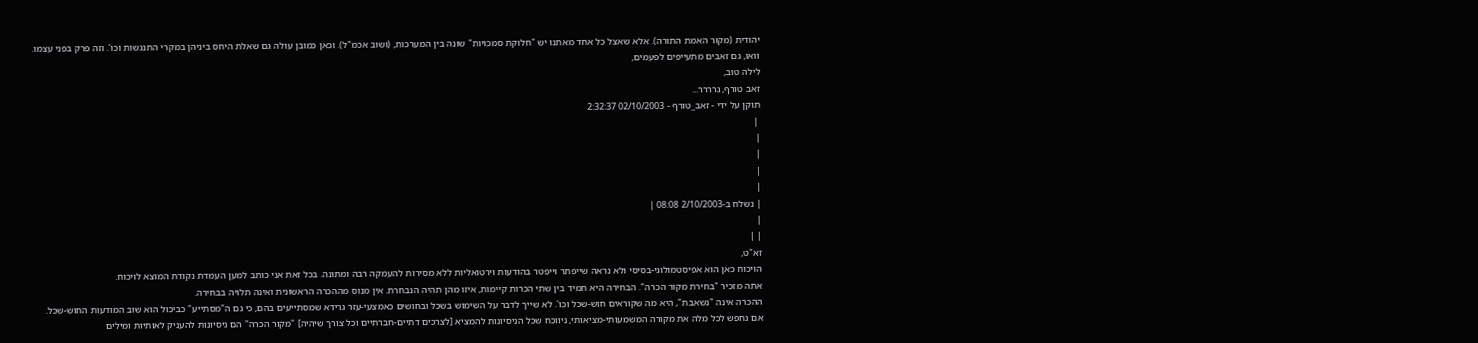יהודית (מקור האמת התורה). אלא שאצל כל אחד מאתנו יש "חלוקת סמכויות" שונה בין המערכות, (ושוב אכמ"ל). וכאן כמובן עולה גם שאלת היחס ביניהן במקרי התנגשות וכו'. וזה פרק בפני עצמו.
וואו, גם זאבים מתעייפים לפעמים,
לילה טוב,
זאב טורף, גרררר...
תוקן על ידי - זאב_טורף - 02/10/2003 2:32:37
 |
|
|
|
|
| נשלח ב-2/10/2003 08:08 |
|
| |
זא"ט,
הויכוח כאן הוא אפיסטמולוגי-בסיסי ולא נראה שייפתר וייפטר בהודעות וירטואליות ללא מסירות להעמקה רבה ומתונה. בכל זאת אני כותב למען העמדת נקודת המוצא לויכוח.
אתה מזכיר "בחירת מקור הכרה". הבחירה היא תמיד בין שתי הכרות קיימות, איזו מהן תהיה הנבחרת. אין מנוס מההכרה הראשונית ואינה תלויה בבחירה.
ההכרה אינה "נשאבת", היא מה שקוראים חוש-שכל וכו'. לא שייך לדבר על השימוש בשכל ובחושים כאמצעי-עזר גרידא שמסתייעים בהם, כי גם ה"מסתייע" כביכול הוא שוב המודעות החוש-שכל.
אם נחפש לכל מלה את מקורה המשמעותי-מציאותי, ניווכח שכל הניסיונות להמציא [לצרכים דתיים-חברתיים וכל צורך שיהיה] "מקור הכרה" הם ניסיונות להעניק לאותיות ומילים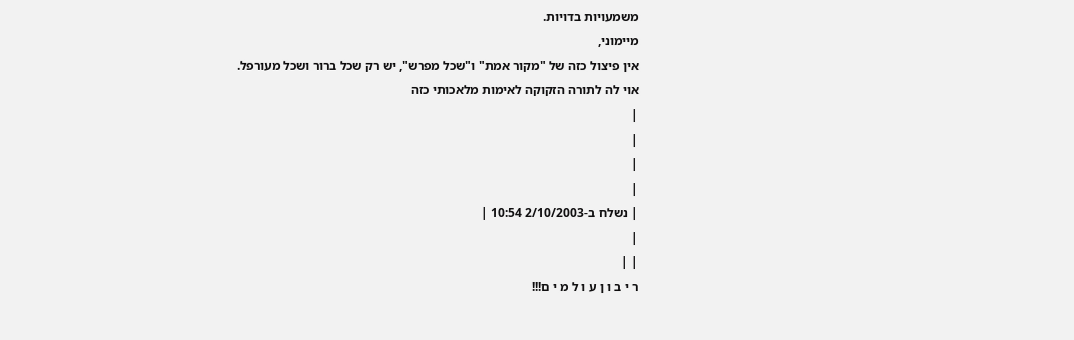משמעויות בדויות.
מיימוני,
אין פיצול כזה של "מקור אמת" ו"שכל מפרש", יש רק שכל ברור ושכל מעורפל.
אוי לה לתורה הזקוקה לאימות מלאכותי כזה
|
|
|
|
| נשלח ב-2/10/2003 10:54 |
|
| |
ר י ב ו ן ע ו ל מ י ם!!!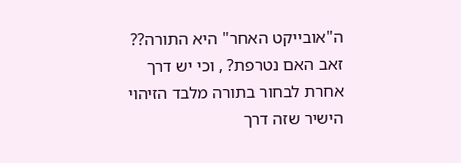ה"אובייקט האחר" היא התורה?? זאב האם נטרפת? , וכי יש דרך אחרת לבחור בתורה מלבד הזיהוי הישיר שזה דרך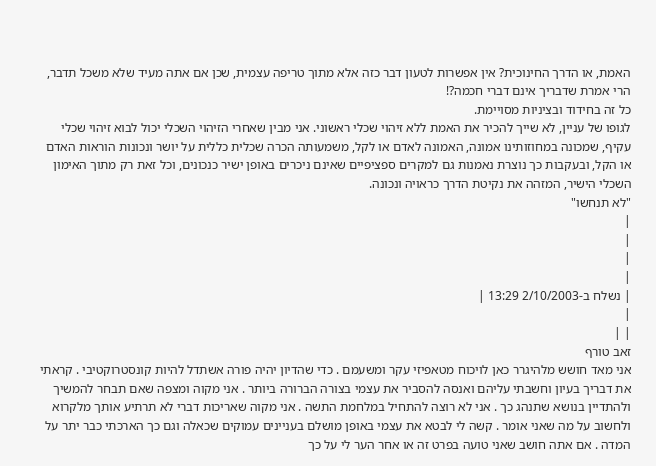האמת, או הדרך החינוכית? אין אפשרות לטעון דבר כזה אלא מתוך טריפה עצמית, שכן אם אתה מעיד שלא משכל תדבר, הרי אמרת שדבריך אינם דברי חכמה?!
כל זה בחידוד ובציניות מסויימת.
לגופו של עניין, לא שייך להכיר את האמת ללא זיהוי שכלי ראשוני. אני מבין שאחרי הזיהוי השכלי יכול לבוא זיהוי שכלי עקיף, שמכונה במחוזותינו אמונה, האמונה לאדם או לקל, משמעותה הכרה שכלית כללית על יושר ונכונות הוראות האדם או הקל, ובעקבות כך נוצרת נאמנות גם למקרים ספציפיים שאינם ניכרים באופן ישיר כנכונים, וכל זאת רק מתוך האימון השכלי הישיר, המזהה את נקיטת הדרך כראויה ונכונה.
"לא תנחשו"
|
|
|
|
| נשלח ב-2/10/2003 13:29 |
|
| |
זאב טורף
אני מאד חושש מלהיגרר כאן לויכוח מטאפיזי עקר ומשעמם . כדי שהדיון יהיה פורה אשתדל להיות קונסטרוקטיבי . קראתי את דבריך בעיון וחשבתי עליהם ואנסה להסביר את עצמי בצורה הברורה ביותר . אני מקוה ומצפה שאם תבחר להמשיך ולהתדיין בנושא שתנהג כך . אני לא רוצה להתחיל במלחמת התשה . אני מקוה שאריכות דברי לא תרתיע אותך מלקרוא ולחשוב על מה שאני אומר . קשה לי לבטא את עצמי באופן מושלם בעניינים עמוקים שכאלה וגם כך הארכתי כבר יתר על המדה . אם אתה חושב שאני טועה בפרט זה או אחר הער לי על כך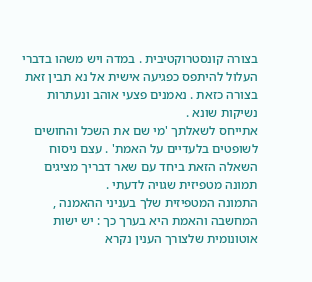בצורה קונסטרוקטיבית . במדה ויש משהו בדברי העלול להיתפס כפגיעה אישית אל נא תבין זאת בצורה כזאת . נאמנים פצעי אוהב ונעתרות נשיקות שונא .
אתייחס לשאלתך 'מי שם את השכל והחושים לשופטים בלעדיים על האמת' . עצם ניסוח השאלה הזאת ביחד עם שאר דבריך מציגים תמונה מטפיזית שגויה לדעתי .
התמונה המטפיזית שלך בעניני ההאמנה , המחשבה והאמת היא בערך כך : יש ישות אוטונומית שלצורך הענין נקרא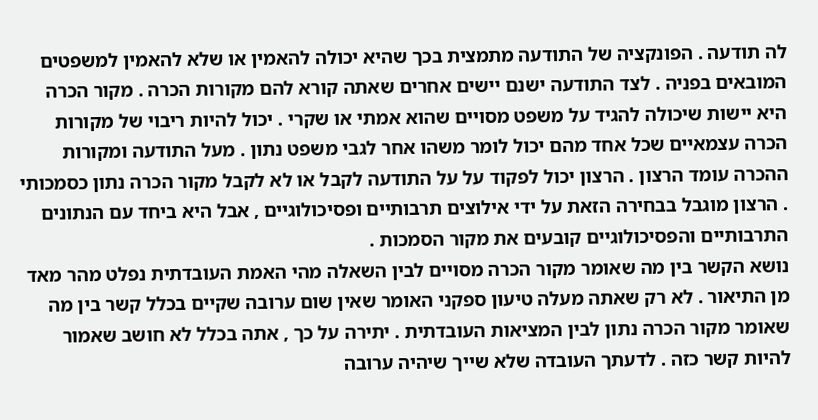לה תודעה . הפונקציה של התודעה מתמצית בכך שהיא יכולה להאמין או שלא להאמין למשפטים המובאים בפניה . לצד התודעה ישנם יישים אחרים שאתה קורא להם מקורות הכרה . מקור הכרה היא יישות שיכולה להגיד על משפט מסויים שהוא אמתי או שקרי . יכול להיות ריבוי של מקורות הכרה עצמאיים שכל אחד מהם יכול לומר משהו אחר לגבי משפט נתון . מעל התודעה ומקורות ההכרה עומד הרצון . הרצון יכול לפקוד על על התודעה לקבל או לא לקבל מקור הכרה נתון כסמכותי . הרצון מוגבל בבחירה הזאת על ידי אילוצים תרבותיים ופסיכולוגיים , אבל היא ביחד עם הנתונים התרבותיים והפסיכולוגיים קובעים את מקור הסמכות .
נושא הקשר בין מה שאומר מקור הכרה מסויים לבין השאלה מהי האמת העובדתית נפלט מהר מאד מן התיאור . לא רק שאתה מעלה טיעון ספקני האומר שאין שום ערובה שקיים בכלל קשר בין מה שאומר מקור הכרה נתון לבין המציאות העובדתית . יתירה על כך , אתה בכלל לא חושב שאמור להיות קשר כזה . לדעתך העובדה שלא שייך שיהיה ערובה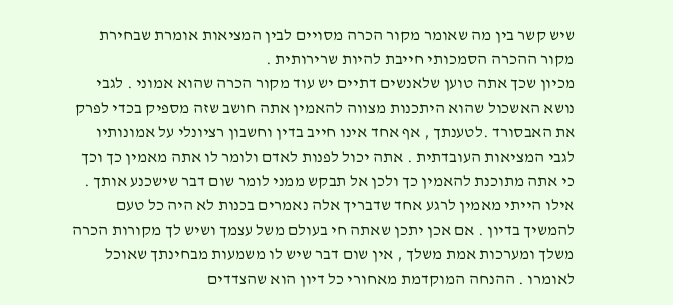שיש קשר בין מה שאומר מקור הכרה מסויים לבין המציאות אומרת שבחירת מקור ההכרה הסמכותי חייבת להיות שרירותית .
מכיון שכך אתה טוען שלאנשים דתיים יש עוד מקור הכרה שהוא אמוני . לגבי נושא האשכול שהוא היתכנות מצווה להאמין אתה חושב שזה מספיק בכדי לפרק את האבסורד .לטענתך , אף אחד אינו חייב בדין וחשבון רציונלי על אמונותיו לגבי המציאות העובדתית . אתה יכול לפנות לאדם ולומר לו אתה מאמין כך וכך כי אתה מתוכנת להאמין כך ולכן אל תבקש ממני לומר שום דבר שישכנע אותך .
אילו הייתי מאמין לרגע אחד שדבריך אלה נאמרים בכנות לא היה כל טעם להמשיך בדיון . אם אכן יתכן שאתה חי בעולם משל עצמך ושיש לך מקורות הכרה משלך ומערכות אמת משלך , אין שום דבר שיש לו משמעות מבחינתך שאוכל לאומרו . ההנחה המוקדמת מאחורי כל דיון הוא שהצדדים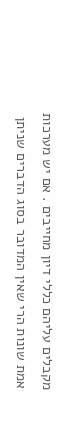מקבלים עליהם כללי דיון מחייבים . אם יש מערכות אמת שונות הרי שאין המדובר בסוג הדברים שניתן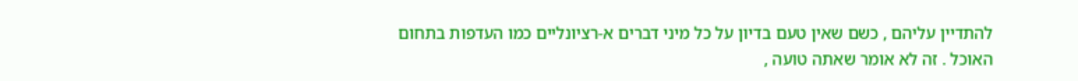להתדיין עליהם , כשם שאין טעם בדיון על כל מיני דברים א-רציונליים כמו העדפות בתחום האוכל . זה לא אומר שאתה טועה ,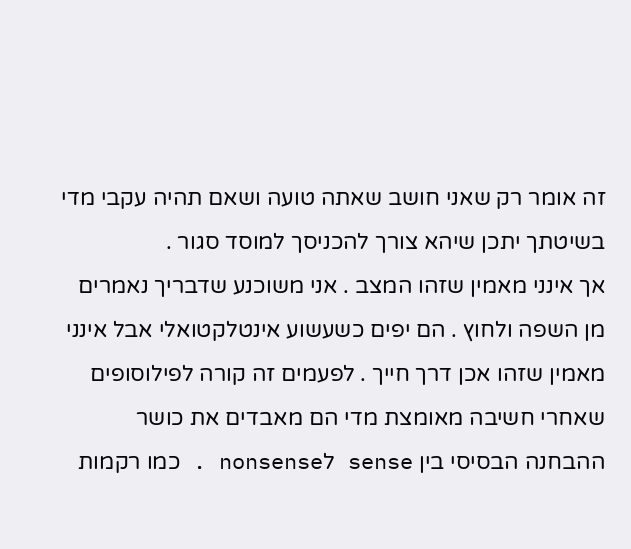זה אומר רק שאני חושב שאתה טועה ושאם תהיה עקבי מדי בשיטתך יתכן שיהא צורך להכניסך למוסד סגור .
אך אינני מאמין שזהו המצב . אני משוכנע שדבריך נאמרים מן השפה ולחוץ . הם יפים כשעשוע אינטלקטואלי אבל אינני מאמין שזהו אכן דרך חייך . לפעמים זה קורה לפילוסופים שאחרי חשיבה מאומצת מדי הם מאבדים את כושר ההבחנה הבסיסי בין sense לnonsense . כמו רקמות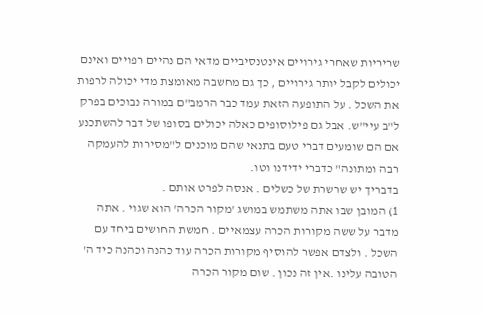שריריות שאחרי גירויים אינטנסיביים מדאי הם נהיים רפויים ואינם יכולים לקבל יותר גירויים , כך גם מחשבה מאומצת מדי יכולה לרפות את השכל . על התופעה הזאת עמד כבר הרמב"ם במורה נבוכים בפרק ל"ב עיי"ש. אבל גם פילוסופים כאלה יכולים בסופו של דבר להשתכנע אם הם שומעים דברי טעם בתנאי שהם מוכנים ל"מסירות להעמקה רבה ומתונה" כדברי ידידנו וטו.
בדבריך יש שרשרת של כשלים . אנסה לפרט אותם .
1) המובן שבו אתה משתמש במושג 'מקור הכרה' הוא שגוי . אתה מדבר על ששה מקורות הכרה עצמאיים . חמשת החושים ביחד עם השכל . ולצדם אפשר להוסיף מקורות הכרה עוד כהנה וכהנה כיד ה' הטובה עלינו .אין זה נכון . שום מקור הכרה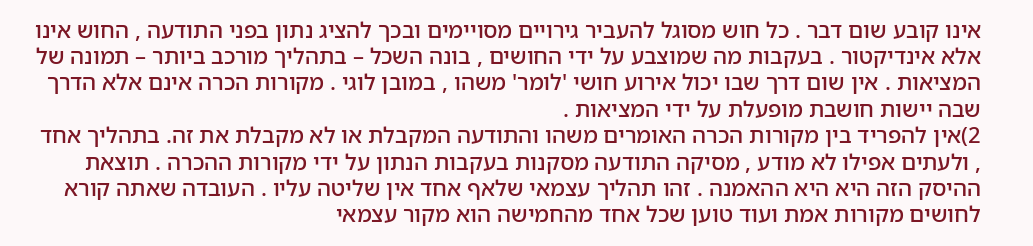אינו קובע שום דבר . כל חוש מסוגל להעביר גירויים מסויימים ובכך להציג נתון בפני התודעה , החוש אינו אלא אינדיקטור . בעקבות מה שמוצבע על ידי החושים , בונה השכל – בתהליך מורכב ביותר – תמונה של המציאות . אין שום דרך שבו יכול אירוע חושי 'לומר' משהו , במובן לוגי . מקורות הכרה אינם אלא הדרך שבה יישות חושבת מופעלת על ידי המציאות .
2)אין להפריד בין מקורות הכרה האומרים משהו והתודעה המקבלת או לא מקבלת את זה. בתהליך אחד , ולעתים אפילו לא מודע , מסיקה התודעה מסקנות בעקבות הנתון על ידי מקורות ההכרה . תוצאת ההיסק הזה היא היא ההאמנה . זהו תהליך עצמאי שלאף אחד אין שליטה עליו . העובדה שאתה קורא לחושים מקורות אמת ועוד טוען שכל אחד מהחמישה הוא מקור עצמאי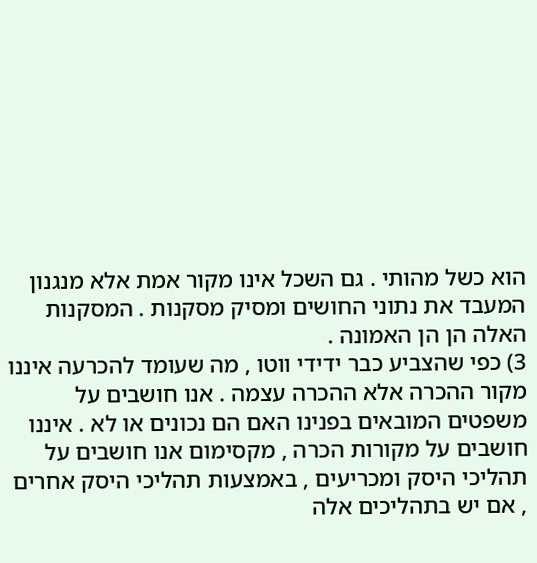הוא כשל מהותי . גם השכל אינו מקור אמת אלא מנגנון המעבד את נתוני החושים ומסיק מסקנות . המסקנות האלה הן הן האמונה .
3) כפי שהצביע כבר ידידי ווטו , מה שעומד להכרעה איננו מקור ההכרה אלא ההכרה עצמה . אנו חושבים על משפטים המובאים בפנינו האם הם נכונים או לא . איננו חושבים על מקורות הכרה , מקסימום אנו חושבים על תהליכי היסק ומכריעים , באמצעות תהליכי היסק אחרים , אם יש בתהליכים אלה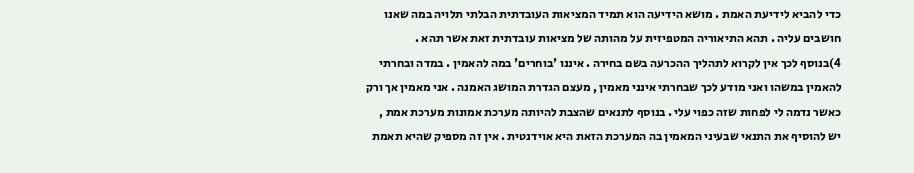כדי להביא לידיעת האמת . מושא הידיעה הוא תמיד המציאות העובדתית הבלתי תלויה במה שאנו חושבים עליה . תהא התיאוריה המטפיזית על מהותה של מציאות עובדתית זאת אשר תהא .
4)בנוסף לכך אין לקרוא לתהליך ההכרעה בשם בחירה . איננו 'בוחרים' במה להאמין . במדה ובחרתי להאמין במשהו ואני מודע לכך שבחרתי אינני מאמין , מעצם הגדרת המושג האמנה . אני מאמין אך ורק כאשר נדמה לי לפחות שזה כפוי עלי . בנוסף לתנאים שהצבת להיותה מערכת אמונות מערכת אמת , יש להוסיף את התנאי שבעיני המאמין בה המערכת הזאת היא אוידנטית . אין זה מספיק שהיא תאמת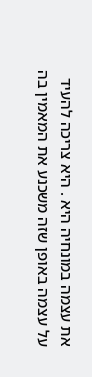את עצמה במונחיה היא . היא צריכה להעיד על עצמה באופן שזה משכנע את המאמין בה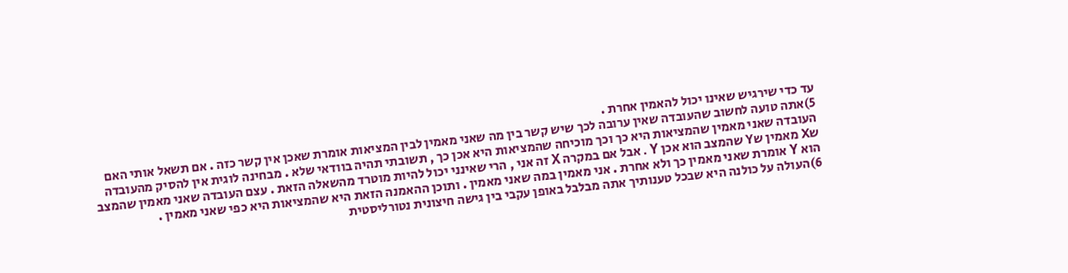עד כדי שירגיש שאינו יכול להאמין אחרת .
5)אתה טועה לחשוב שהעובדה שאין ערובה לכך שיש קשר בין מה שאני מאמין לבין המציאות אומרת שאכן אין קשר כזה . אם תשאל אותי האם העובדה שאני מאמין שהמציאות היא כך וכך מוכיחה שהמציאות היא אכן כך , תשובתי תהיה בוודאי שלא . מבחינה לוגית אין להסיק מהעובדה שX מאמין שY שהמצב הוא אכן Y . אבל אם במקרה X זה אני , הרי שאינני יכול להיות מוטרד מהשאלה הזאת . עצם העובדה שאני מאמין שהמצב הוא Y אומרת שאני מאמין כך ולא אחרת . אני מאמין במה שאני מאמין . ותוכן ההאמנה הזאת היא שהמציאות היא כפי שאני מאמין .
6)העולה על כולנה היא שבכל טענותיך אתה מבלבל באופן עקבי בין גישה חיצונית נטורליסטית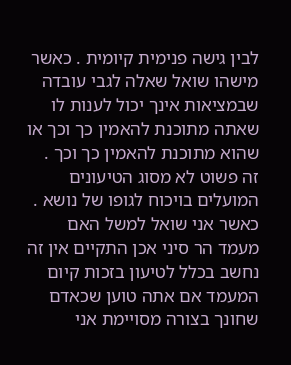לבין גישה פנימית קיומית . כאשר מישהו שואל שאלה לגבי עובדה שבמציאות אינך יכול לענות לו שאתה מתוכנת להאמין כך וכך או שהוא מתוכנת להאמין כך וכך . זה פשוט לא מסוג הטיעונים המועלים בויכוח לגופו של נושא . כאשר אני שואל למשל האם מעמד הר סיני אכן התקיים אין זה נחשב בכלל לטיעון בזכות קיום המעמד אם אתה טוען שכאדם שחונך בצורה מסויימת אני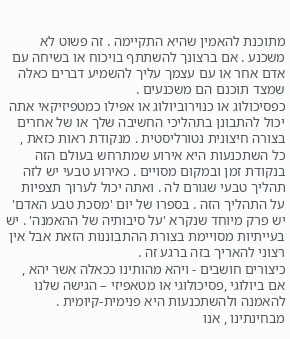מתוכנת להאמין שהיא התקיימה . זה פשוט לא משכנע . אם ברצונך להשתתף בויכוח או בשיחה עם אדם אחר או עם עצמך עליך להשמיע דברים כאלה שמצד תוכנם הם משכנעים .
כפסיכולוג או כנוירוביולוג או אפילו כמטפיזיקאי אתה יכול להתבונן בתהליכי החשיבה שלך או של אחרים בצורה חיצונית נטורליסטית . מנקודת ראות כזאת , כל השתכנעות היא אירוע שמתרחש בעולם הזה בנקודת זמן ובמקום מסויים . כאירוע טבעי יש לזה תהליך טבעי שגורם לה . ואתה יכול לערוך תצפיות על התהליך הזה . בספרו של יום 'מסכת טבע האדם' יש פרק מיוחד שנקרא 'על סיבותיה של ההאמנה' . יש בעייתיות מסויימת בצורת ההתבוננות הזאת אבל אין רצוני להאריך בזה ברגע זה .
כיצורים חושבים - ויהא מהותינו ככאלה אשר יהא , אם ביולוגי ,פסיכולוגי או מטאפיזי – הגישה שלנו להאמנה ולהשתכנעות היא פנימית-קיומית . מבחינתינו , אנו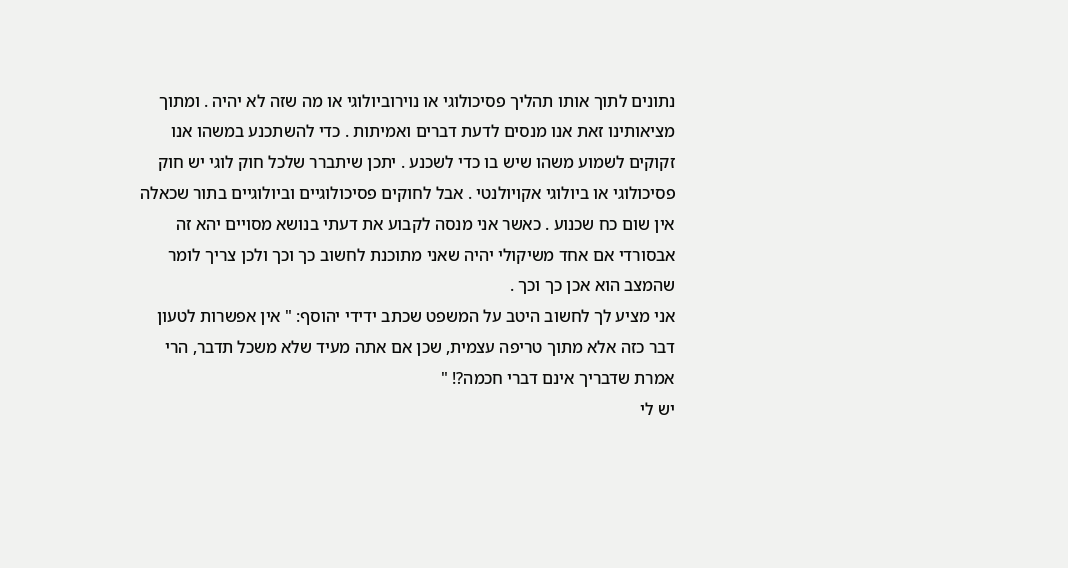נתונים לתוך אותו תהליך פסיכולוגי או נוירוביולוגי או מה שזה לא יהיה . ומתוך מציאותינו זאת אנו מנסים לדעת דברים ואמיתות . כדי להשתכנע במשהו אנו זקוקים לשמוע משהו שיש בו כדי לשכנע . יתכן שיתברר שלכל חוק לוגי יש חוק פסיכולוגי או ביולוגי אקויולנטי . אבל לחוקים פסיכולוגיים וביולוגיים בתור שכאלה אין שום כח שכנוע . כאשר אני מנסה לקבוע את דעתי בנושא מסויים יהא זה אבסורדי אם אחד משיקולי יהיה שאני מתוכנת לחשוב כך וכך ולכן צריך לומר שהמצב הוא אכן כך וכך .
אני מציע לך לחשוב היטב על המשפט שכתב ידידי יהוסף: " אין אפשרות לטעון דבר כזה אלא מתוך טריפה עצמית, שכן אם אתה מעיד שלא משכל תדבר, הרי אמרת שדבריך אינם דברי חכמה?! "
יש לי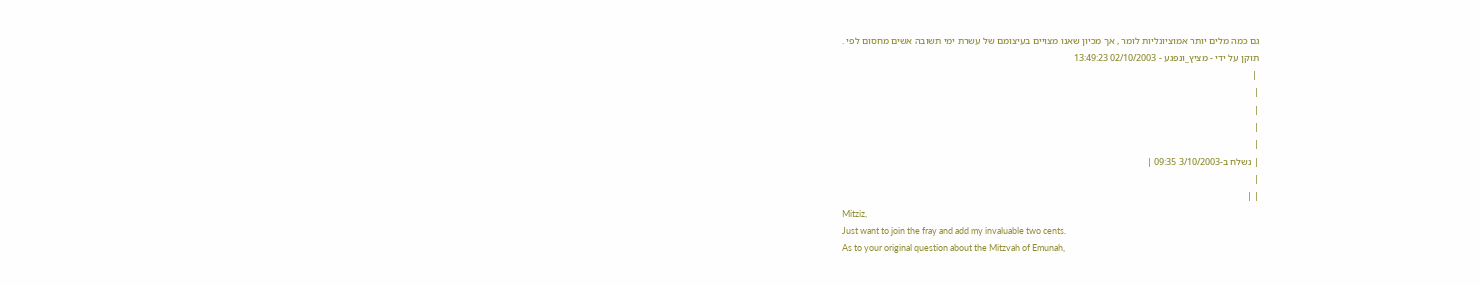גם כמה מלים יותר אמוציונליות לומר , אך מכיון שאנו מצויים בעיצומם של עשרת ימי תשובה אשים מחסום לפי .
תוקן על ידי - מציץ_ונפגע - 02/10/2003 13:49:23
 |
|
|
|
|
| נשלח ב-3/10/2003 09:35 |
|
| |
Mitziz,
Just want to join the fray and add my invaluable two cents.
As to your original question about the Mitzvah of Emunah,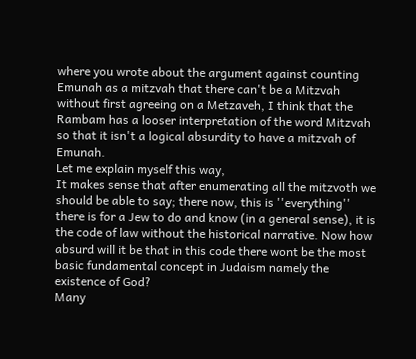where you wrote about the argument against counting Emunah as a mitzvah that there can't be a Mitzvah without first agreeing on a Metzaveh, I think that the Rambam has a looser interpretation of the word Mitzvah so that it isn't a logical absurdity to have a mitzvah of Emunah.
Let me explain myself this way,
It makes sense that after enumerating all the mitzvoth we should be able to say; there now, this is ''everything'' there is for a Jew to do and know (in a general sense), it is the code of law without the historical narrative. Now how absurd will it be that in this code there wont be the most basic fundamental concept in Judaism namely the existence of God?
Many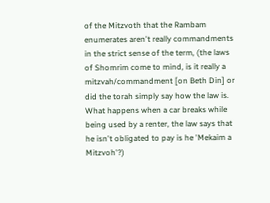of the Mitzvoth that the Rambam enumerates aren't really commandments in the strict sense of the term, (the laws of Shomrim come to mind, is it really a mitzvah/commandment [on Beth Din] or did the torah simply say how the law is. What happens when a car breaks while being used by a renter, the law says that he isn't obligated to pay is he 'Mekaim a Mitzvoh'?)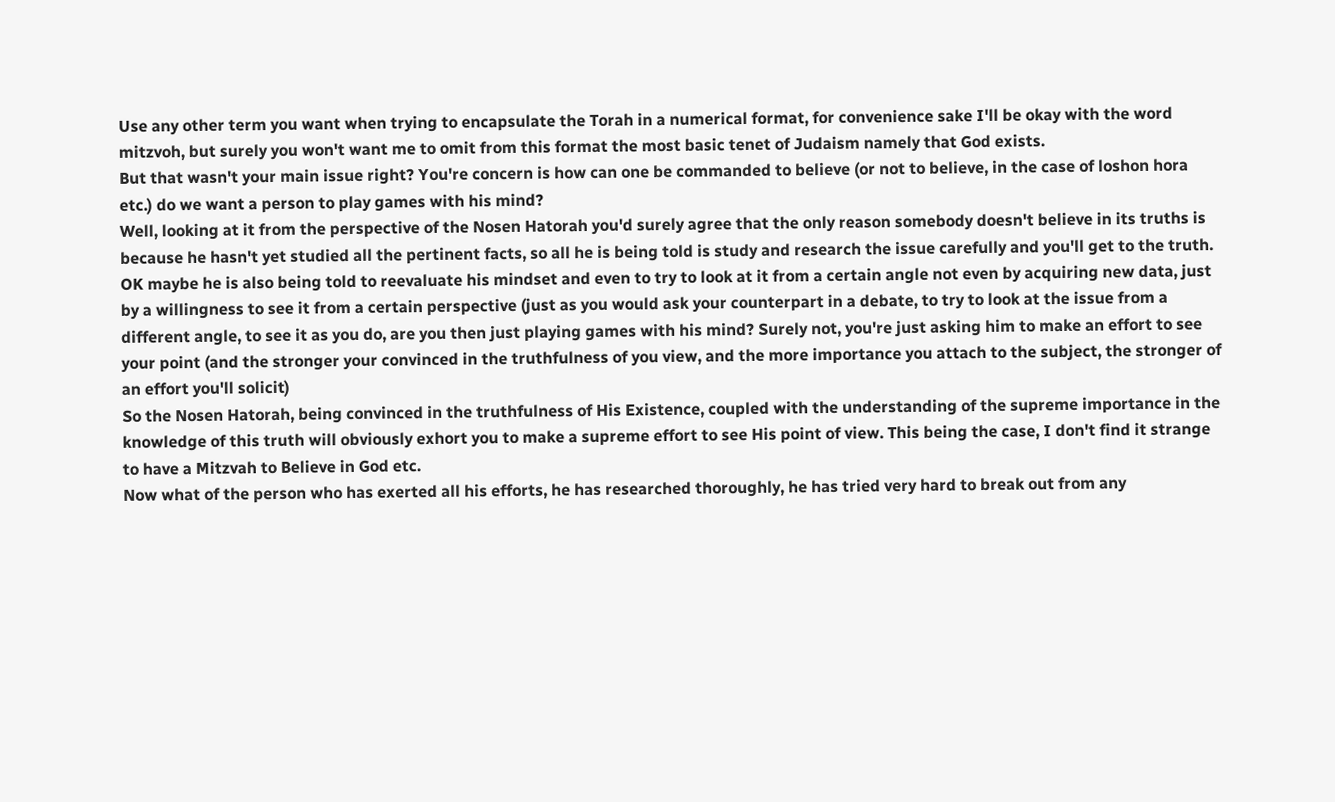Use any other term you want when trying to encapsulate the Torah in a numerical format, for convenience sake I'll be okay with the word mitzvoh, but surely you won't want me to omit from this format the most basic tenet of Judaism namely that God exists.
But that wasn't your main issue right? You're concern is how can one be commanded to believe (or not to believe, in the case of loshon hora etc.) do we want a person to play games with his mind?
Well, looking at it from the perspective of the Nosen Hatorah you'd surely agree that the only reason somebody doesn't believe in its truths is because he hasn't yet studied all the pertinent facts, so all he is being told is study and research the issue carefully and you'll get to the truth.
OK maybe he is also being told to reevaluate his mindset and even to try to look at it from a certain angle not even by acquiring new data, just by a willingness to see it from a certain perspective (just as you would ask your counterpart in a debate, to try to look at the issue from a different angle, to see it as you do, are you then just playing games with his mind? Surely not, you're just asking him to make an effort to see your point (and the stronger your convinced in the truthfulness of you view, and the more importance you attach to the subject, the stronger of an effort you'll solicit)
So the Nosen Hatorah, being convinced in the truthfulness of His Existence, coupled with the understanding of the supreme importance in the knowledge of this truth will obviously exhort you to make a supreme effort to see His point of view. This being the case, I don't find it strange to have a Mitzvah to Believe in God etc.
Now what of the person who has exerted all his efforts, he has researched thoroughly, he has tried very hard to break out from any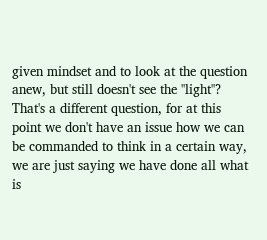given mindset and to look at the question anew, but still doesn't see the ''light''?
That's a different question, for at this point we don't have an issue how we can be commanded to think in a certain way, we are just saying we have done all what is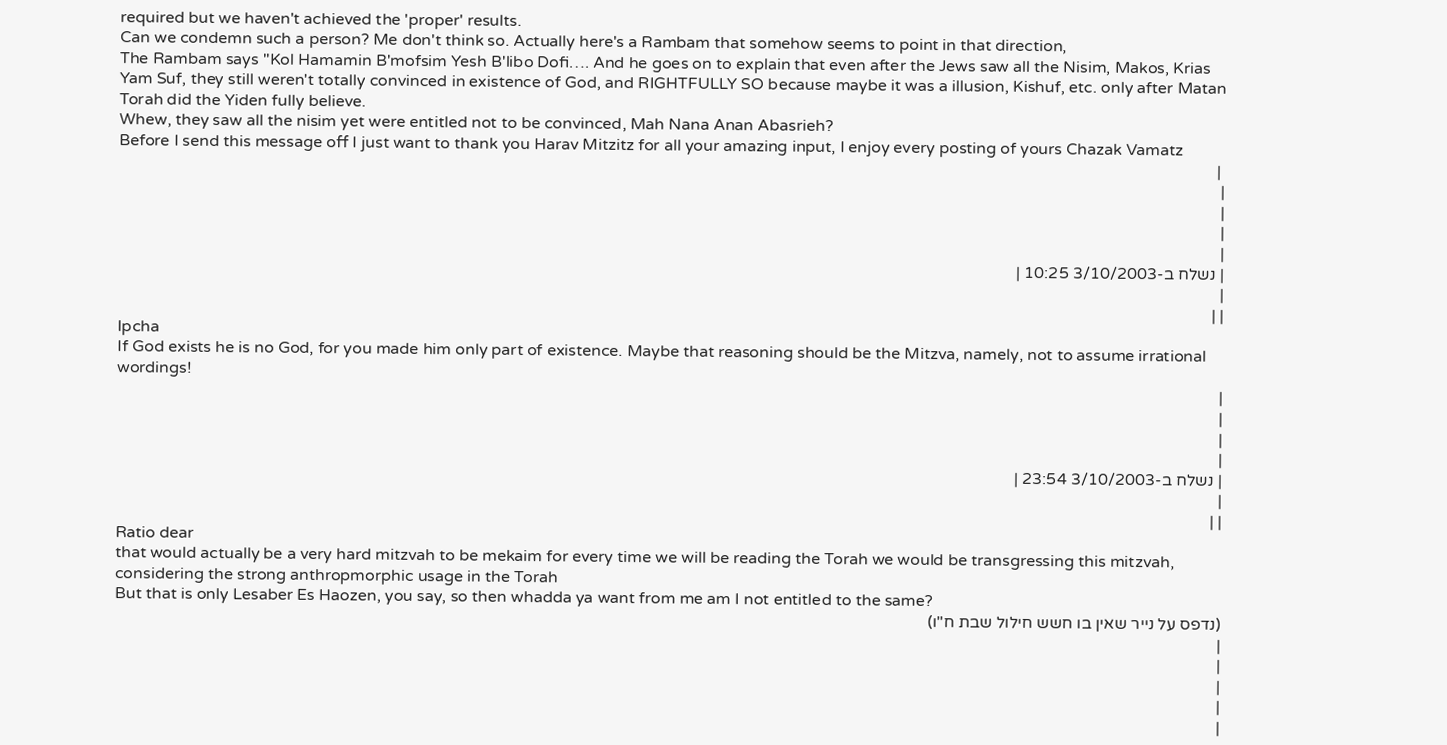required but we haven't achieved the 'proper' results.
Can we condemn such a person? Me don't think so. Actually here's a Rambam that somehow seems to point in that direction,
The Rambam says ''Kol Hamamin B'mofsim Yesh B'libo Dofi…. And he goes on to explain that even after the Jews saw all the Nisim, Makos, Krias Yam Suf, they still weren't totally convinced in existence of God, and RIGHTFULLY SO because maybe it was a illusion, Kishuf, etc. only after Matan Torah did the Yiden fully believe.
Whew, they saw all the nisim yet were entitled not to be convinced, Mah Nana Anan Abasrieh?
Before I send this message off I just want to thank you Harav Mitzitz for all your amazing input, I enjoy every posting of yours Chazak Vamatz
 |
|
|
|
|
| נשלח ב-3/10/2003 10:25 |
|
| |
Ipcha
If God exists he is no God, for you made him only part of existence. Maybe that reasoning should be the Mitzva, namely, not to assume irrational wordings!
|
|
|
|
| נשלח ב-3/10/2003 23:54 |
|
| |
Ratio dear
that would actually be a very hard mitzvah to be mekaim for every time we will be reading the Torah we would be transgressing this mitzvah, considering the strong anthropmorphic usage in the Torah
But that is only Lesaber Es Haozen, you say, so then whadda ya want from me am I not entitled to the same?
(נדפס על נייר שאין בו חשש חילול שבת ח"ו)
|
|
|
|
|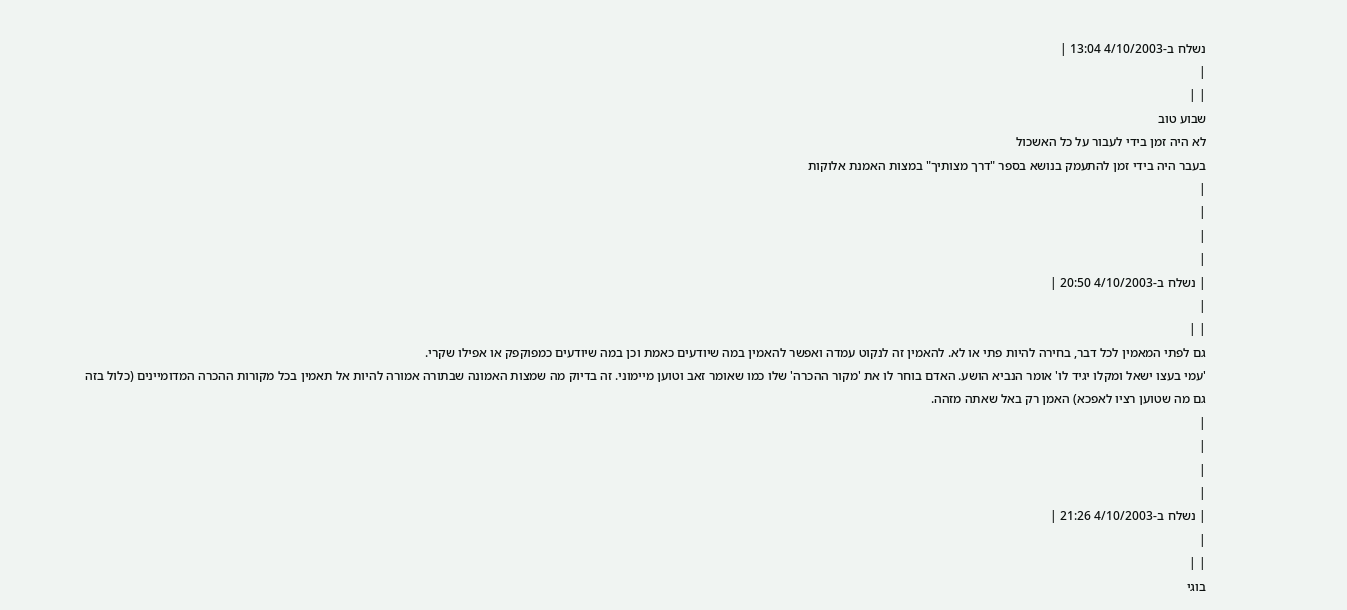נשלח ב-4/10/2003 13:04 |
|
| |
שבוע טוב
לא היה זמן בידי לעבור על כל האשכול
בעבר היה בידי זמן להתעמק בנושא בספר "דרך מצותיך" במצות האמנת אלוקות
|
|
|
|
| נשלח ב-4/10/2003 20:50 |
|
| |
גם לפתי המאמין לכל דבר, בחירה להיות פתי או לא. להאמין זה לנקוט עמדה ואפשר להאמין במה שיודעים כאמת וכן במה שיודעים כמפוקפק או אפילו שקרי.
'עמי בעצו ישאל ומקלו יגיד לו' אומר הנביא הושע. האדם בוחר לו את 'מקור ההכרה' שלו כמו שאומר זאב וטוען מיימוני. זה בדיוק מה שמצות האמונה שבתורה אמורה להיות אל תאמין בכל מקורות ההכרה המדומיינים (כלול בזה גם מה שטוען רציו לאפכא) האמן רק באל שאתה מזהה.
|
|
|
|
| נשלח ב-4/10/2003 21:26 |
|
| |
בוגי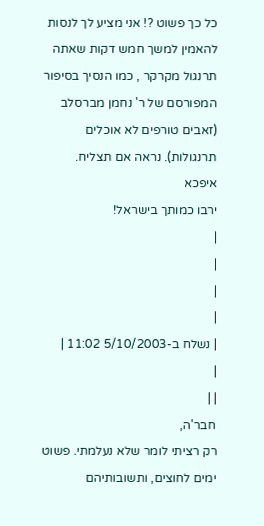כל כך פשוט ?! אני מציע לך לנסות להאמין למשך חמש דקות שאתה תרנגול מקרקר , כמו הנסיך בסיפור המפורסם של ר' נחמן מברסלב (זאבים טורפים לא אוכלים תרנגולות). נראה אם תצליח.
איפכא
ירבו כמותך בישראל!
|
|
|
|
| נשלח ב-5/10/2003 11:02 |
|
| |
חבר'ה,
רק רציתי לומר שלא נעלמתי. פשוט ימים לחוצים, ותשובותיהם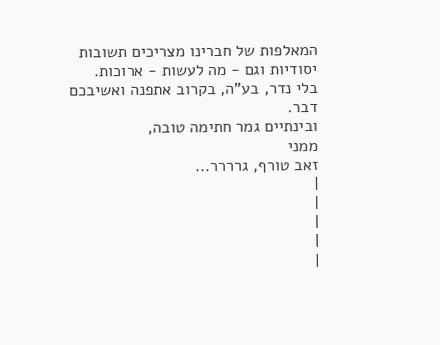המאלפות של חברינו מצריכים תשובות יסודיות וגם - מה לעשות - ארוכות.
בלי נדר, בע"ה, בקרוב אתפנה ואשיבכם דבר.
ובינתיים גמר חתימה טובה,
ממני
זאב טורף, גרררר...
|
|
|
|
|